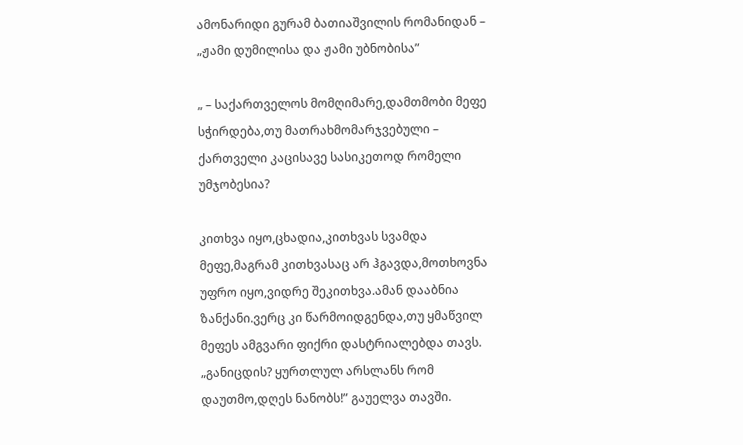ამონარიდი გურამ ბათიაშვილის რომანიდან – „ჟამი დუმილისა და ჟამი უბნობისა”

„ – საქართველოს მომღიმარე,დამთმობი მეფე სჭირდება,თუ მათრახმომარჯვებული – ქართველი კაცისავე სასიკეთოდ რომელი უმჯობესია?

კითხვა იყო,ცხადია,კითხვას სვამდა მეფე,მაგრამ კითხვასაც არ ჰგავდა,მოთხოვნა უფრო იყო,ვიდრე შეკითხვა.ამან დააბნია ზანქანი.ვერც კი წარმოიდგენდა,თუ ყმაწვილ მეფეს ამგვარი ფიქრი დასტრიალებდა თავს. „განიცდის? ყურთლულ არსლანს რომ დაუთმო,დღეს ნანობს!” გაუელვა თავში.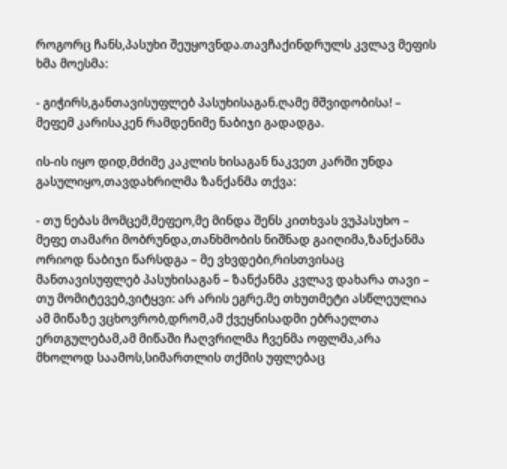როგორც ჩანს,პასუხი შეუყოვნდა.თავჩაქინდრულს კვლავ მეფის ხმა მოესმა:

- გიჭირს,განთავისუფლებ პასუხისაგან.ღამე მშვიდობისა! – მეფემ კარისაკენ რამდენიმე ნაბიჯი გადადგა.

ის-ის იყო დიდ,მძიმე კაკლის ხისაგან ნაკვეთ კარში უნდა გასულიყო,თავდახრილმა ზანქანმა თქვა:

- თუ ნებას მომცემ,მეფეო,მე მინდა შენს კითხვას ვუპასუხო – მეფე თამარი მობრუნდა,თანხმობის ნიშნად გაიღიმა,ზანქანმა ორიოდ ნაბიჯი წარსდგა – მე ვხვდები,რისთვისაც მანთავისუფლებ პასუხისაგან – ზანქანმა კვლავ დახარა თავი – თუ მომიტევებ,ვიტყვი: არ არის ეგრე.მე თხუთმეტი ასწლეულია ამ მიწაზე ვცხოვრობ,დრომ,ამ ქვეყნისადმი ებრაელთა ერთგულებამ,ამ მიწაში ჩაღვრილმა ჩვენმა ოფლმა,არა მხოლოდ საამოს,სიმართლის თქმის უფლებაც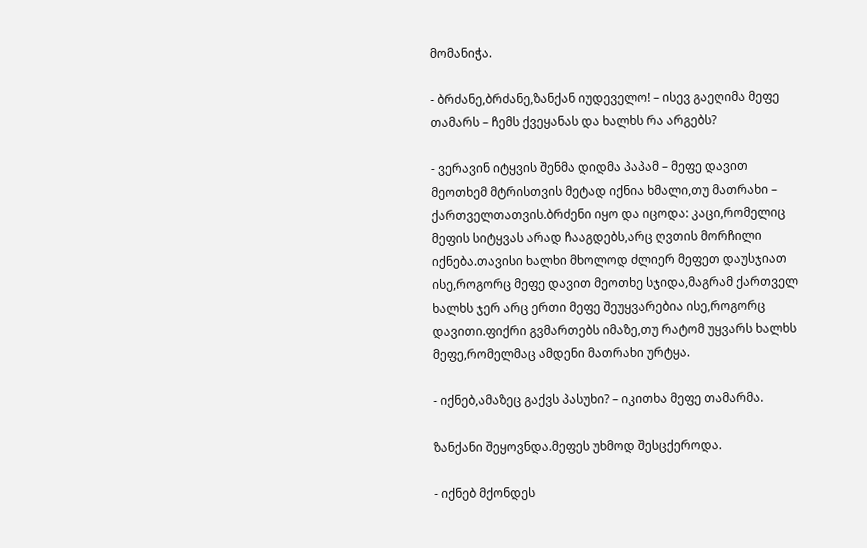მომანიჭა.

- ბრძანე,ბრძანე,ზანქან იუდეველო! – ისევ გაეღიმა მეფე თამარს – ჩემს ქვეყანას და ხალხს რა არგებს?

- ვერავინ იტყვის შენმა დიდმა პაპამ – მეფე დავით მეოთხემ მტრისთვის მეტად იქნია ხმალი,თუ მათრახი – ქართველთათვის.ბრძენი იყო და იცოდა: კაცი,რომელიც მეფის სიტყვას არად ჩააგდებს,არც ღვთის მორჩილი იქნება.თავისი ხალხი მხოლოდ ძლიერ მეფეთ დაუსჯიათ ისე,როგორც მეფე დავით მეოთხე სჯიდა,მაგრამ ქართველ ხალხს ჯერ არც ერთი მეფე შეუყვარებია ისე,როგორც დავითი.ფიქრი გვმართებს იმაზე,თუ რატომ უყვარს ხალხს მეფე,რომელმაც ამდენი მათრახი ურტყა.

- იქნებ,ამაზეც გაქვს პასუხი? – იკითხა მეფე თამარმა.

ზანქანი შეყოვნდა.მეფეს უხმოდ შესცქეროდა.

- იქნებ მქონდეს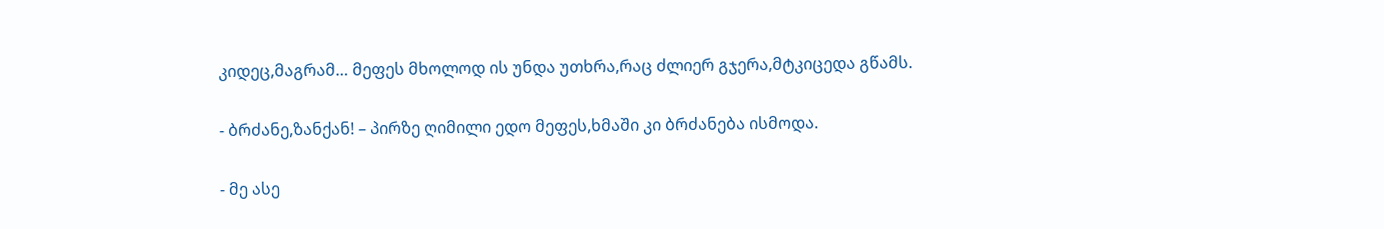კიდეც,მაგრამ… მეფეს მხოლოდ ის უნდა უთხრა,რაც ძლიერ გჯერა,მტკიცედა გწამს.

- ბრძანე,ზანქან! – პირზე ღიმილი ედო მეფეს,ხმაში კი ბრძანება ისმოდა.

- მე ასე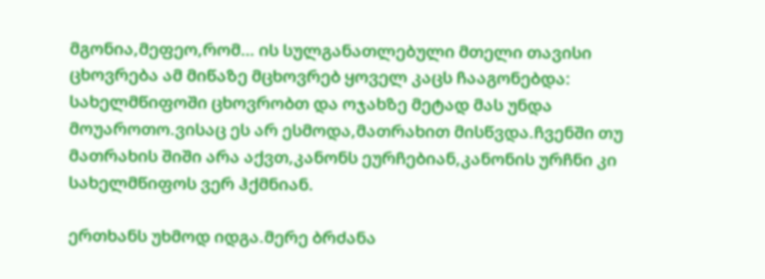მგონია,მეფეო,რომ… ის სულგანათლებული მთელი თავისი ცხოვრება ამ მიწაზე მცხოვრებ ყოველ კაცს ჩააგონებდა: სახელმწიფოში ცხოვრობთ და ოჯახზე მეტად მას უნდა მოუაროთო.ვისაც ეს არ ესმოდა,მათრახით მისწვდა.ჩვენში თუ მათრახის შიში არა აქვთ,კანონს ეურჩებიან,კანონის ურჩნი კი სახელმწიფოს ვერ ჰქმნიან.

ერთხანს უხმოდ იდგა.მერე ბრძანა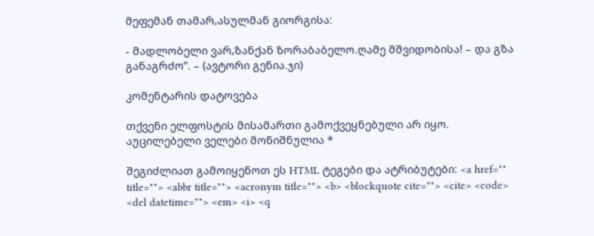მეფემან თამარ,ასულმან გიორგისა:

- მადლობელი ვარ,ზანქან ზორაბაბელო.ღამე მშვიდობისა! – და გზა განაგრძო”. – (ავტორი გენია.ჯი)

კომენტარის დატოვება

თქვენი ელფოსტის მისამართი გამოქვეყნებული არ იყო. აუცილებელი ველები მონიშნულია *

შეგიძლიათ გამოიყენოთ ეს HTML ტეგები და ატრიბუტები: <a href="" title=""> <abbr title=""> <acronym title=""> <b> <blockquote cite=""> <cite> <code> <del datetime=""> <em> <i> <q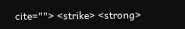cite=""> <strike> <strong>